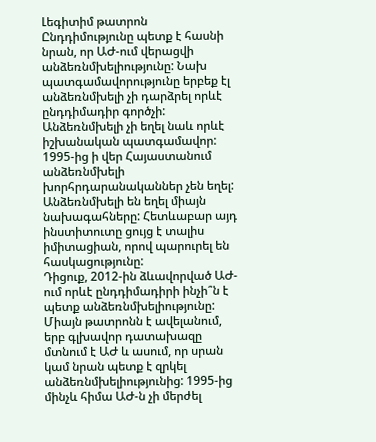Լեգիտիմ թատրոն
Ընդդիմությունը պետք է հասնի նրան, որ ԱԺ-ում վերացվի անձեռնմխելիությունը: Նախ պատգամավորությունը երբեք էլ անձեռնմխելի չի դարձրել որևէ ընդդիմադիր գործչի: Անձեռնմխելի չի եղել նաև որևէ իշխանական պատգամավոր: 1995-ից ի վեր Հայաստանում անձեռնմխելի խորհրդարանականներ չեն եղել: Անձեռնմխելի են եղել միայն նախագահները: Հետևաբար այդ ինստիտուտը ցույց է տալիս իմիտացիան, որով պարուրել են հասկացությունը:
Դիցուք, 2012-ին ձևավորված ԱԺ-ում որևէ ընդդիմադիրի ինչի՞ն է պետք անձեռնմխելիությունը: Միայն թատրոնն է ավելանում, երբ գլխավոր դատախազը մտնում է ԱԺ և ասում, որ սրան կամ նրան պետք է զրկել անձեռնմխելիությունից: 1995-ից մինչև հիմա ԱԺ-ն չի մերժել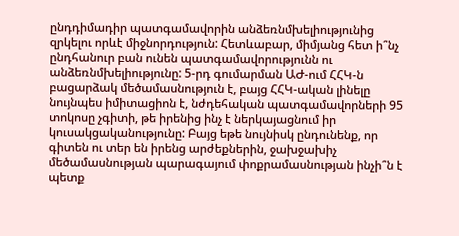ընդդիմադիր պատգամավորին անձեռնմխելիությունից զրկելու որևէ միջնորդություն: Հետևաբար, միմյանց հետ ի՞նչ ընդհանուր բան ունեն պատգամավորությունն ու անձեռնմխելիությունը: 5-րդ գումարման ԱԺ-ում ՀՀԿ-ն բացարձակ մեծամասնություն է, բայց ՀՀԿ-ական լինելը նույնպես իմիտացիոն է, նժդեհական պատգամավորների 95 տոկոսը չգիտի, թե իրենից ինչ է ներկայացնում իր կուսակցականությունը: Բայց եթե նույնիսկ ընդունենք, որ գիտեն ու տեր են իրենց արժեքներին, ջախջախիչ մեծամասնության պարագայում փոքրամասնության ինչի՞ն է պետք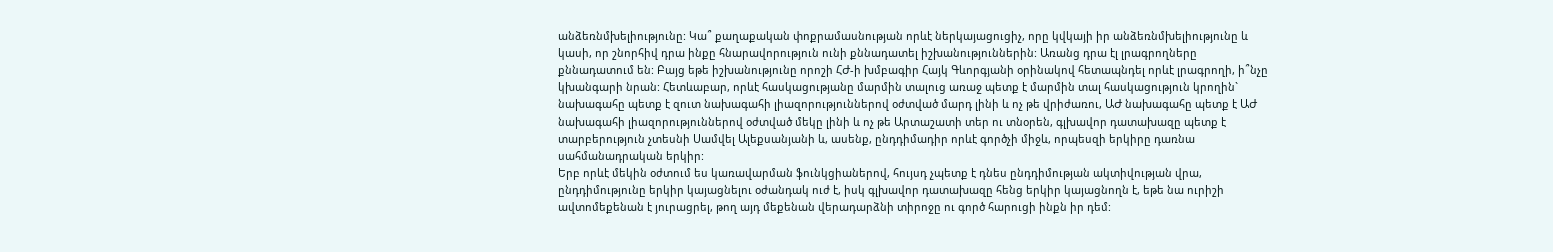անձեռնմխելիությունը: Կա՞ քաղաքական փոքրամասնության որևէ ներկայացուցիչ, որը կվկայի իր անձեռնմխելիությունը և կասի, որ շնորհիվ դրա ինքը հնարավորություն ունի քննադատել իշխանություններին: Առանց դրա էլ լրագրողները քննադատում են: Բայց եթե իշխանությունը որոշի ՀԺ-ի խմբագիր Հայկ Գևորգյանի օրինակով հետապնդել որևէ լրագրողի, ի՞նչը կխանգարի նրան: Հետևաբար, որևէ հասկացությանը մարմին տալուց առաջ պետք է մարմին տալ հասկացություն կրողին` նախագահը պետք է զուտ նախագահի լիազորություններով օժտված մարդ լինի և ոչ թե վրիժառու, ԱԺ նախագահը պետք է ԱԺ նախագահի լիազորություններով օժտված մեկը լինի և ոչ թե Արտաշատի տեր ու տնօրեն, գլխավոր դատախազը պետք է տարբերություն չտեսնի Սամվել Ալեքսանյանի և, ասենք, ընդդիմադիր որևէ գործչի միջև, որպեսզի երկիրը դառնա սահմանադրական երկիր:
Երբ որևէ մեկին օժտում ես կառավարման ֆունկցիաներով, հույսդ չպետք է դնես ընդդիմության ակտիվության վրա, ընդդիմությունը երկիր կայացնելու օժանդակ ուժ է, իսկ գլխավոր դատախազը հենց երկիր կայացնողն է, եթե նա ուրիշի ավտոմեքենան է յուրացրել, թող այդ մեքենան վերադարձնի տիրոջը ու գործ հարուցի ինքն իր դեմ: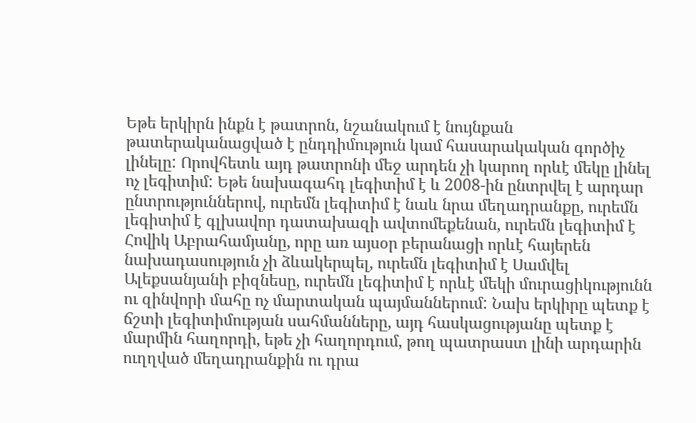Եթե երկիրն ինքն է թատրոն, նշանակում է նույնքան թատերականացված է ընդդիմություն կամ հասարակական գործիչ լինելը: Որովհետև այդ թատրոնի մեջ արդեն չի կարող որևէ մեկը լինել ոչ լեգիտիմ: Եթե նախագահդ լեգիտիմ է և 2008-ին ընտրվել է արդար ընտրություններով, ուրեմն լեգիտիմ է նաև նրա մեղադրանքը, ուրեմն լեգիտիմ է գլխավոր դատախազի ավտոմեքենան, ուրեմն լեգիտիմ է Հովիկ Աբրահամյանը, որը առ այսօր բերանացի որևէ հայերեն նախադասություն չի ձևակերպել, ուրեմն լեգիտիմ է Սամվել Ալեքսանյանի բիզնեսը, ուրեմն լեգիտիմ է որևէ մեկի մուրացիկությունն ու զինվորի մահը ոչ մարտական պայմաններում: Նախ երկիրը պետք է ճշտի լեգիտիմության սահմանները, այդ հասկացությանը պետք է մարմին հաղորդի, եթե չի հաղորդում, թող պատրաստ լինի արդարին ուղղված մեղադրանքին ու դրա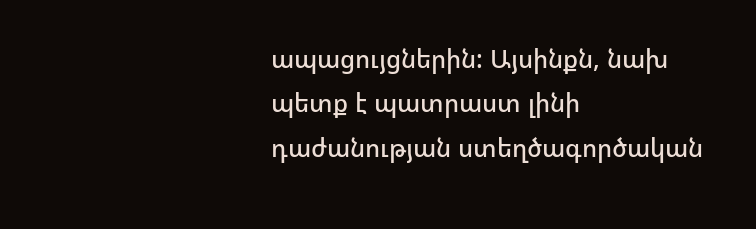ապացույցներին: Այսինքն, նախ պետք է պատրաստ լինի դաժանության ստեղծագործական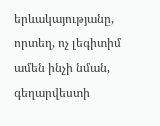երևակայությանը, որտեղ, ոչ լեգիտիմ ամեն ինչի նման, գեղարվեստի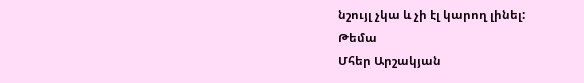նշույլ չկա և չի էլ կարող լինել:
Թեմա
Մհեր Արշակյան